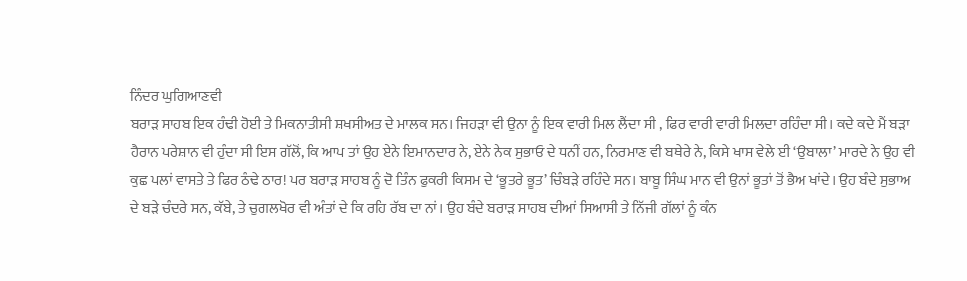ਨਿੰਦਰ ਘੁਗਿਆਣਵੀ
ਬਰਾੜ ਸਾਹਬ ਇਕ ਹੰਢੀ ਹੋਈ ਤੇ ਮਿਕਨਾਤੀਸੀ ਸ਼ਖਸੀਅਤ ਦੇ ਮਾਲਕ ਸਨ। ਜਿਹੜਾ ਵੀ ਉਨਾ ਨੂੰ ਇਕ ਵਾਰੀ ਮਿਲ ਲੈਂਦਾ ਸੀ , ਫਿਰ ਵਾਰੀ ਵਾਰੀ ਮਿਲਦਾ ਰਹਿੰਦਾ ਸੀ। ਕਦੇ ਕਦੇ ਮੈਂ ਬੜਾ ਹੈਰਾਨ ਪਰੇਸ਼ਾਨ ਵੀ ਹੁੰਦਾ ਸੀ ਇਸ ਗੱਲੋਂ, ਕਿ ਆਪ ਤਾਂ ਉਹ ਏਨੇ ਇਮਾਨਦਾਰ ਨੇ, ਏਨੇ ਨੇਕ ਸੁਭਾਓ ਦੇ ਧਨੀਂ ਹਨ, ਨਿਰਮਾਣ ਵੀ ਬਥੇਰੇ ਨੇ, ਕਿਸੇ ਖਾਸ ਵੇਲੇ ਈ ‘ਉਬਾਲਾ’ ਮਾਰਦੇ ਨੇ ਉਹ ਵੀ ਕੁਛ ਪਲਾਂ ਵਾਸਤੇ ਤੇ ਫਿਰ ਠੰਢੇ ਠਾਰ! ਪਰ ਬਰਾੜ ਸਾਹਬ ਨੂੰ ਦੋ ਤਿੰਨ ਫੁਕਰੀ ਕਿਸਮ ਦੇ ‘ਭੂਤਰੇ ਭੂਤ’ ਚਿੰਬੜੇ ਰਹਿੰਦੇ ਸਨ। ਬਾਬੂ ਸਿੰਘ ਮਾਨ ਵੀ ਉਨਾਂ ਭੂਤਾਂ ਤੋਂ ਭੈਅ ਖਾਂਦੇ। ਉਹ ਬੰਦੇ ਸੁਭਾਅ ਦੇ ਬੜੇ ਚੰਦਰੇ ਸਨ, ਕੱਬੇ, ਤੇ ਚੁਗਲਖੋਰ ਵੀ ਅੰਤਾਂ ਦੇ ਕਿ ਰਹਿ ਰੱਬ ਦਾ ਨਾਂ। ਉਹ ਬੰਦੇ ਬਰਾੜ ਸਾਹਬ ਦੀਆਂ ਸਿਆਸੀ ਤੇ ਨਿੱਜੀ ਗੱਲਾਂ ਨੂੰ ਕੰਨ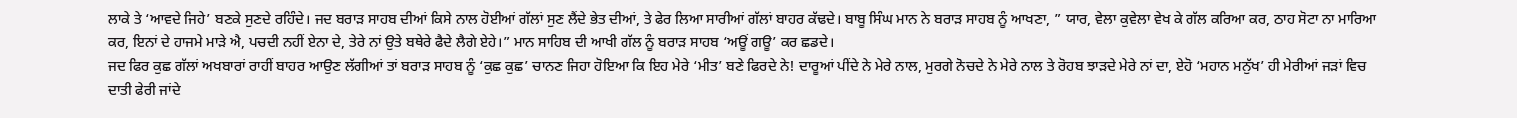ਲਾਕੇ ਤੇ ‘ਆਵਦੇ ਜਿਹੇ’ ਬਣਕੇ ਸੁਣਦੇ ਰਹਿੰਦੇ। ਜਦ ਬਰਾੜ ਸਾਹਬ ਦੀਆਂ ਕਿਸੇ ਨਾਲ ਹੋਈਆਂ ਗੱਲਾਂ ਸੁਣ ਲੈਂਦੇ ਭੇਤ ਦੀਆਂ, ਤੇ ਫੇਰ ਲਿਆ ਸਾਰੀਆਂ ਗੱਲਾਂ ਬਾਹਰ ਕੱਢਦੇ। ਬਾਬੂ ਸਿੰਘ ਮਾਨ ਨੇ ਬਰਾੜ ਸਾਹਬ ਨੂੰ ਆਖਣਾ, ” ਯਾਰ, ਵੇਲਾ ਕੁਵੇਲਾ ਵੇਖ ਕੇ ਗੱਲ ਕਰਿਆ ਕਰ, ਠਾਹ ਸੋਟਾ ਨਾ ਮਾਰਿਆ ਕਰ, ਇਨਾਂ ਦੇ ਹਾਜਮੇ ਮਾੜੇ ਐ, ਪਚਦੀ ਨਹੀਂ ਏਨਾ ਦੇ, ਤੇਰੇ ਨਾਂ ਉਤੇ ਬਥੇਰੇ ਫੈਦੇ ਲੈਗੇ ਏਹੇ।” ਮਾਨ ਸਾਹਿਬ ਦੀ ਆਖੀ ਗੱਲ ਨੂੰ ਬਰਾੜ ਸਾਹਬ ‘ਅਊਂ ਗਊ’ ਕਰ ਛਡਦੇ।
ਜਦ ਫਿਰ ਕੁਛ ਗੱਲਾਂ ਅਖਬਾਰਾਂ ਰਾਹੀਂ ਬਾਹਰ ਆਉਣ ਲੱਗੀਆਂ ਤਾਂ ਬਰਾੜ ਸਾਹਬ ਨੂੰ ‘ਕੁਛ ਕੁਛ’ ਚਾਨਣ ਜਿਹਾ ਹੋਇਆ ਕਿ ਇਹ ਮੇਰੇ ‘ਮੀਤ’ ਬਣੇ ਫਿਰਦੇ ਨੇ! ਦਾਰੂਆਂ ਪੀਂਦੇ ਨੇ ਮੇਰੇ ਨਾਲ, ਮੁਰਗੇ ਨੋਚਦੇ ਨੇ ਮੇਰੇ ਨਾਲ ਤੇ ਰੋਹਬ ਝਾੜਦੇ ਮੇਰੇ ਨਾਂ ਦਾ, ਏਹੋ ‘ਮਹਾਨ ਮਨੁੱਖ’ ਹੀ ਮੇਰੀਆਂ ਜੜਾਂ ਵਿਚ ਦਾਤੀ ਫੇਰੀ ਜਾਂਦੇ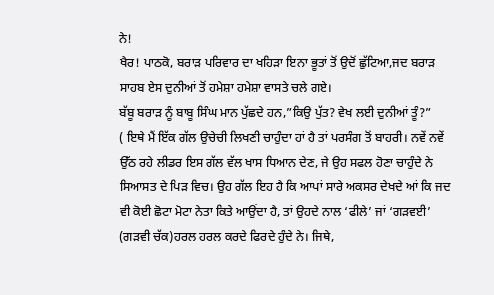ਨੇ!
ਖੈਰ! ਪਾਠਕੋ, ਬਰਾੜ ਪਰਿਵਾਰ ਦਾ ਖਹਿੜਾ ਇਨਾ ਭੂਤਾਂ ਤੋਂ ਉਦੋਂ ਛੁੱਟਿਆ,ਜਦ ਬਰਾੜ ਸਾਹਬ ਏਸ ਦੁਨੀਆਂ ਤੋਂ ਹਮੇਸ਼ਾ ਹਮੇਸ਼ਾ ਵਾਸਤੇ ਚਲੇ ਗਏ।
ਬੱਬੂ ਬਰਾੜ ਨੂੰ ਬਾਬੂ ਸਿੰਘ ਮਾਨ ਪੁੱਛਦੇ ਹਨ,”ਕਿਉ ਪੁੱਤ? ਵੇਖ ਲਈ ਦੁਨੀਆਂ ਤੂੰ?”
( ਇਥੇ ਮੈਂ ਇੱਕ ਗੱਲ ਉਚੇਚੀ ਲਿਖਣੀ ਚਾਹੁੰਦਾ ਹਾਂ ਹੈ ਤਾਂ ਪਰਸੰਗ ਤੋਂ ਬਾਹਰੀ। ਨਵੇਂ ਨਵੇਂ ਉੱਠ ਰਹੇ ਲੀਡਰ ਇਸ ਗੱਲ ਵੱਲ ਖਾਸ ਧਿਆਨ ਦੇਣ, ਜੇ ਉਹ ਸਫਲ ਹੋਣਾ ਚਾਹੁੰਦੇ ਨੇ ਸਿਆਸਤ ਦੇ ਪਿੜ ਵਿਚ। ਉਹ ਗੱਲ ਇਹ ਹੈ ਕਿ ਆਪਾਂ ਸਾਰੇ ਅਕਸਰ ਦੇਖਦੇ ਆਂ ਕਿ ਜਦ ਵੀ ਕੋਈ ਛੋਟਾ ਮੋਟਾ ਨੇਤਾ ਕਿਤੇ ਆਉਂਦਾ ਹੈ, ਤਾਂ ਉਹਦੇ ਨਾਲ ‘ਫੀਲੇ’ ਜਾਂ ‘ਗੜਵਈ’ (ਗੜਵੀ ਚੱਕ)ਹਰਲ ਹਰਲ ਕਰਦੇ ਫਿਰਦੇ ਹੁੰਦੇ ਨੇ। ਜਿਥੇ,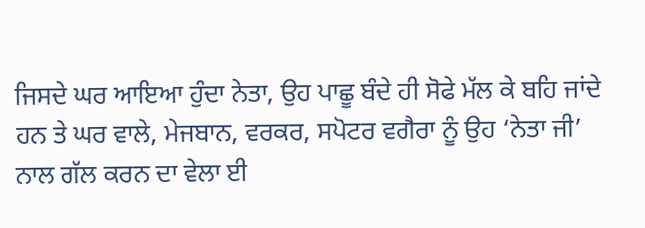ਜਿਸਦੇ ਘਰ ਆਇਆ ਹੁੰਦਾ ਨੇਤਾ, ਉਹ ਪਾਛੂ ਬੰਦੇ ਹੀ ਸੋਫੇ ਮੱਲ ਕੇ ਬਹਿ ਜਾਂਦੇ ਹਨ ਤੇ ਘਰ ਵਾਲੇ, ਮੇਜਬਾਨ, ਵਰਕਰ, ਸਪੋਟਰ ਵਗੈਰਾ ਨੂੰ ਉਹ ‘ਨੇਤਾ ਜੀ’ ਨਾਲ ਗੱਲ ਕਰਨ ਦਾ ਵੇਲਾ ਈ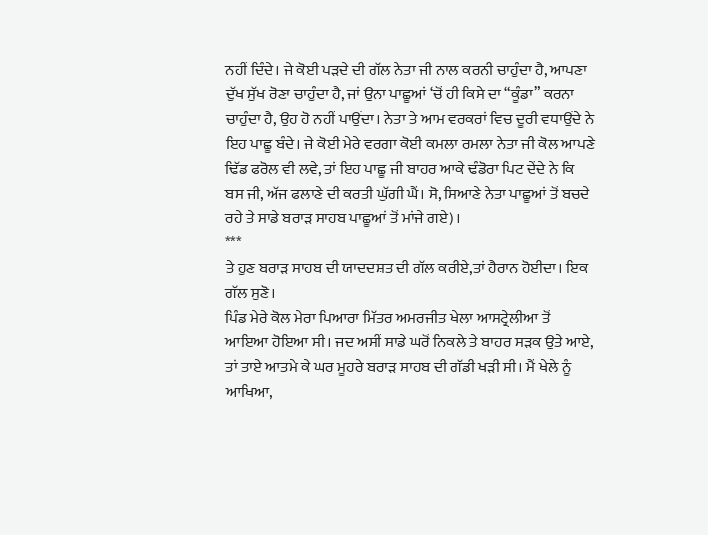ਨਹੀਂ ਦਿੰਦੇ। ਜੇ ਕੋਈ ਪੜਦੇ ਦੀ ਗੱਲ ਨੇਤਾ ਜੀ ਨਾਲ ਕਰਨੀ ਚਾਹੁੰਦਾ ਹੈ, ਆਪਣਾ ਦੁੱਖ ਸੁੱਖ ਰੋਣਾ ਚਾਹੁੰਦਾ ਹੈ, ਜਾਂ ਉਨਾ ਪਾਛੂਆਂ ‘ਚੋਂ ਹੀ ਕਿਸੇ ਦਾ “ਕੂੰਡਾ” ਕਰਨਾ ਚਾਹੁੰਦਾ ਹੈ, ਉਹ ਹੋ ਨਹੀਂ ਪਾਉਂਦਾ। ਨੇਤਾ ਤੇ ਆਮ ਵਰਕਰਾਂ ਵਿਚ ਦੂਰੀ ਵਧਾਉਂਦੇ ਨੇ ਇਹ ਪਾਛੂ ਬੰਦੇ। ਜੇ ਕੋਈ ਮੇਰੇ ਵਰਗਾ ਕੋਈ ਕਮਲਾ ਰਮਲਾ ਨੇਤਾ ਜੀ ਕੋਲ ਆਪਣੇ ਢਿੱਡ ਫਰੋਲ ਵੀ ਲਵੇ, ਤਾਂ ਇਹ ਪਾਛੂ ਜੀ ਬਾਹਰ ਆਕੇ ਢੰਡੋਰਾ ਪਿਟ ਦੇਂਦੇ ਨੇ ਕਿ ਬਸ ਜੀ, ਅੱਜ ਫਲਾਣੇ ਦੀ ਕਰਤੀ ਘੁੱਗੀ ਘੈਂ। ਸੋ, ਸਿਆਣੇ ਨੇਤਾ ਪਾਛੂਆਂ ਤੋਂ ਬਚਦੇ ਰਹੇ ਤੇ ਸਾਡੇ ਬਰਾੜ ਸਾਹਬ ਪਾਛੂਆਂ ਤੋਂ ਮਾਂਜੇ ਗਏ)।
***
ਤੇ ਹੁਣ ਬਰਾੜ ਸਾਹਬ ਦੀ ਯਾਦਦਸ਼ਤ ਦੀ ਗੱਲ ਕਰੀਏ,ਤਾਂ ਹੈਰਾਨ ਹੋਈਦਾ। ਇਕ ਗੱਲ ਸੁਣੋ।
ਪਿੰਡ ਮੇਰੇ ਕੋਲ ਮੇਰਾ ਪਿਆਰਾ ਮਿੱਤਰ ਅਮਰਜੀਤ ਖੇਲਾ ਆਸਟ੍ਰੇਲੀਆ ਤੋਂ ਆਇਆ ਹੋਇਆ ਸੀ। ਜਦ ਅਸੀਂ ਸਾਡੇ ਘਰੋਂ ਨਿਕਲੇ ਤੇ ਬਾਹਰ ਸੜਕ ਉਤੇ ਆਏ, ਤਾਂ ਤਾਏ ਆਤਮੇ ਕੇ ਘਰ ਮੂਹਰੇ ਬਰਾੜ ਸਾਹਬ ਦੀ ਗੱਡੀ ਖੜੀ ਸੀ। ਮੈਂ ਖੇਲੇ ਨੂੰ ਆਖਿਆ,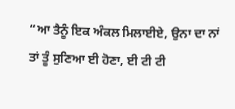“ਆ ਤੈਨੂੰ ਇਕ ਅੰਕਲ ਮਿਲਾਈਏ, ਉਨਾ ਦਾ ਨਾਂ ਤਾਂ ਤੂੰ ਸੁਣਿਆ ਈ ਹੋਣਾ, ਈ ਟੀ ਟੀ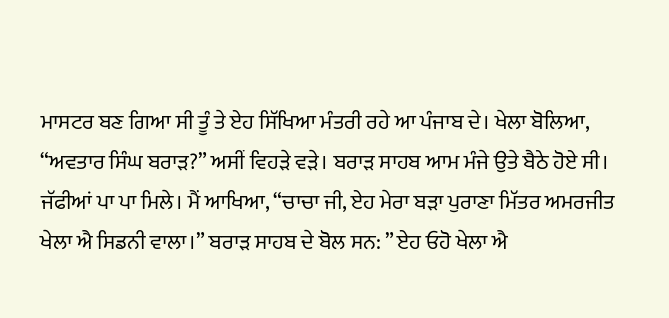ਮਾਸਟਰ ਬਣ ਗਿਆ ਸੀ ਤੂੰ ਤੇ ਏਹ ਸਿੱਖਿਆ ਮੰਤਰੀ ਰਹੇ ਆ ਪੰਜਾਬ ਦੇ। ਖੇਲਾ ਬੋਲਿਆ, “ਅਵਤਾਰ ਸਿੰਘ ਬਰਾੜ?” ਅਸੀਂ ਵਿਹੜੇ ਵੜੇ। ਬਰਾੜ ਸਾਹਬ ਆਮ ਮੰਜੇ ਉਤੇ ਬੈਠੇ ਹੋਏ ਸੀ। ਜੱਫੀਆਂ ਪਾ ਪਾ ਮਿਲੇ। ਮੈਂ ਆਖਿਆ, “ਚਾਚਾ ਜੀ, ਏਹ ਮੇਰਾ ਬੜਾ ਪੁਰਾਣਾ ਮਿੱਤਰ ਅਮਰਜੀਤ ਖੇਲਾ ਐ ਸਿਡਨੀ ਵਾਲਾ।” ਬਰਾੜ ਸਾਹਬ ਦੇ ਬੋਲ ਸਨ: ” ਏਹ ਓਹੋ ਖੇਲਾ ਐ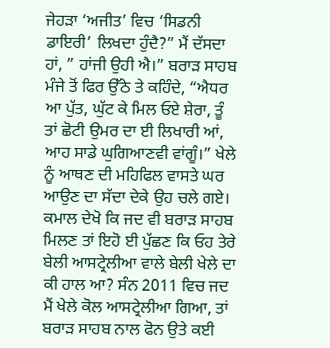ਜੇਹੜਾ ‘ਅਜੀਤ’ ਵਿਚ ‘ਸਿਡਨੀ ਡਾਇਰੀ’ ਲਿਖਦਾ ਹੁੰਦੈ?” ਮੈਂ ਦੱਸਦਾ ਹਾਂ, ” ਹਾਂਜੀ ਉਹੀ ਐ।” ਬਰਾੜ ਸਾਹਬ ਮੰਜੇ ਤੋਂ ਫਿਰ ਉੱਠੇ ਤੇ ਕਹਿੰਦੇ, “ਐਧਰ ਆ ਪੁੱਤ, ਘੁੱਟ ਕੇ ਮਿਲ ਓਏ ਸ਼ੇਰਾ, ਤੂੰ ਤਾਂ ਛੋਟੀ ਉਮਰ ਦਾ ਈ ਲਿਖਾਰੀ ਆਂ, ਆਹ ਸਾਡੇ ਘੁਗਿਆਣਵੀ ਵਾਂਗੂੰ।” ਖੇਲੇ ਨੂੰ ਆਥਣ ਦੀ ਮਹਿਫਿਲ ਵਾਸਤੇ ਘਰ ਆਉਣ ਦਾ ਸੱਦਾ ਦੇਕੇ ਉਹ ਚਲੇ ਗਏ। ਕਮਾਲ ਦੇਖੋ ਕਿ ਜਦ ਵੀ ਬਰਾੜ ਸਾਹਬ ਮਿਲਣ ਤਾਂ ਇਹੋ ਈ ਪੁੱਛਣ ਕਿ ਓਹ ਤੇਰੇ ਬੇਲੀ ਆਸਟ੍ਰੇਲੀਆ ਵਾਲੇ ਬੇਲੀ ਖੇਲੇ ਦਾ ਕੀ ਹਾਲ ਆ? ਸੰਨ 2011 ਵਿਚ ਜਦ ਮੈਂ ਖੇਲੇ ਕੋਲ ਆਸਟ੍ਰੇਲੀਆ ਗਿਆ, ਤਾਂ ਬਰਾੜ ਸਾਹਬ ਨਾਲ ਫੋਨ ਉਤੇ ਕਈ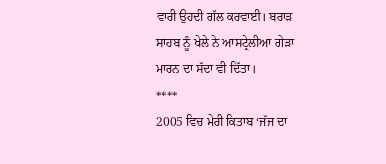ਵਾਰੀ ਉਹਦੀ ਗੱਲ ਕਰਵਾਈ। ਬਰਾੜ ਸਾਹਬ ਨੂੰ ਖੇਲੇ ਨੇ ਆਸਟ੍ਰੇਲੀਆ ਗੇੜਾ ਮਾਰਨ ਦਾ ਸੱਦਾ ਵੀ ਦਿੱਤਾ।
****
2005 ਵਿਚ ਮੇਰੀ ਕਿਤਾਬ ‘ਜੱਜ ਦਾ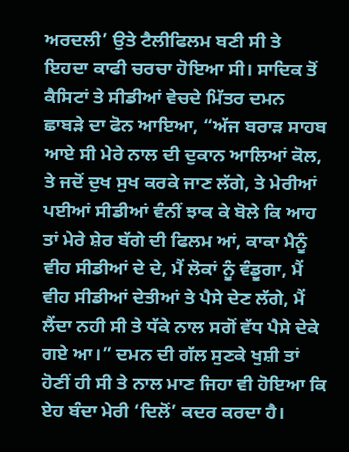ਅਰਦਲੀ’ ਉਤੇ ਟੈਲੀਫਿਲਮ ਬਣੀ ਸੀ ਤੇ ਇਹਦਾ ਕਾਫੀ ਚਰਚਾ ਹੋਇਆ ਸੀ। ਸਾਦਿਕ ਤੋਂ ਕੈਸਿਟਾਂ ਤੇ ਸੀਡੀਆਂ ਵੇਚਦੇ ਮਿੱਤਰ ਦਮਨ ਛਾਬੜੇ ਦਾ ਫੋਨ ਆਇਆ, “ਅੱਜ ਬਰਾੜ ਸਾਹਬ ਆਏ ਸੀ ਮੇਰੇ ਨਾਲ ਦੀ ਦੁਕਾਨ ਆਲਿਆਂ ਕੋਲ, ਤੇ ਜਦੋਂ ਦੁਖ ਸੁਖ ਕਰਕੇ ਜਾਣ ਲੱਗੇ, ਤੇ ਮੇਰੀਆਂ ਪਈਆਂ ਸੀਡੀਆਂ ਵੰਨੀਂ ਝਾਕ ਕੇ ਬੋਲੇ ਕਿ ਆਹ ਤਾਂ ਮੇਰੇ ਸ਼ੇਰ ਬੱਗੇ ਦੀ ਫਿਲਮ ਆਂ, ਕਾਕਾ ਮੈਨੂੰ ਵੀਹ ਸੀਡੀਆਂ ਦੇ ਦੇ, ਮੈਂ ਲੋਕਾਂ ਨੂੰ ਵੰਡੂਗਾ, ਮੈਂ ਵੀਹ ਸੀਡੀਆਂ ਦੇਤੀਆਂ ਤੇ ਪੈਸੇ ਦੇਣ ਲੱਗੇ, ਮੈਂ ਲੈਂਦਾ ਨਹੀ ਸੀ ਤੇ ਧੱਕੇ ਨਾਲ ਸਗੋਂ ਵੱਧ ਪੈਸੇ ਦੇਕੇ ਗਏ ਆ।” ਦਮਨ ਦੀ ਗੱਲ ਸੁਣਕੇ ਖੁਸ਼ੀ ਤਾਂ ਹੋਣੀਂ ਹੀ ਸੀ ਤੇ ਨਾਲ ਮਾਣ ਜਿਹਾ ਵੀ ਹੋਇਆ ਕਿ ਏਹ ਬੰਦਾ ਮੇਰੀ ‘ਦਿਲੋਂ’ ਕਦਰ ਕਰਦਾ ਹੈ।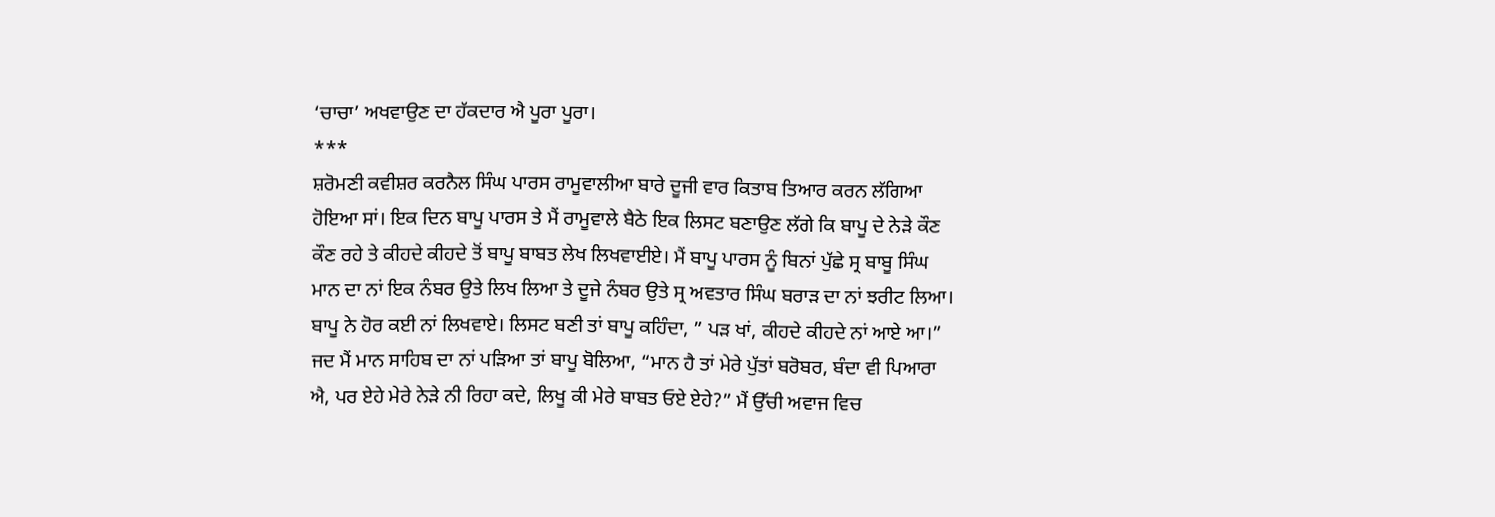‘ਚਾਚਾ’ ਅਖਵਾਉਣ ਦਾ ਹੱਕਦਾਰ ਐ ਪੂਰਾ ਪੂਰਾ।
***
ਸ਼ਰੋਮਣੀ ਕਵੀਸ਼ਰ ਕਰਨੈਲ ਸਿੰਘ ਪਾਰਸ ਰਾਮੂਵਾਲੀਆ ਬਾਰੇ ਦੂਜੀ ਵਾਰ ਕਿਤਾਬ ਤਿਆਰ ਕਰਨ ਲੱਗਿਆ ਹੋਇਆ ਸਾਂ। ਇਕ ਦਿਨ ਬਾਪੂ ਪਾਰਸ ਤੇ ਮੈਂ ਰਾਮੂਵਾਲੇ ਬੈਠੇ ਇਕ ਲਿਸਟ ਬਣਾਉਣ ਲੱਗੇ ਕਿ ਬਾਪੂ ਦੇ ਨੇੜੇ ਕੌਣ ਕੌਣ ਰਹੇ ਤੇ ਕੀਹਦੇ ਕੀਹਦੇ ਤੋਂ ਬਾਪੂ ਬਾਬਤ ਲੇਖ ਲਿਖਵਾਈਏ। ਮੈਂ ਬਾਪੂ ਪਾਰਸ ਨੂੰ ਬਿਨਾਂ ਪੁੱਛੇ ਸ੍ਰ ਬਾਬੂ ਸਿੰਘ ਮਾਨ ਦਾ ਨਾਂ ਇਕ ਨੰਬਰ ਉਤੇ ਲਿਖ ਲਿਆ ਤੇ ਦੂਜੇ ਨੰਬਰ ਉਤੇ ਸ੍ਰ ਅਵਤਾਰ ਸਿੰਘ ਬਰਾੜ ਦਾ ਨਾਂ ਝਰੀਟ ਲਿਆ। ਬਾਪੂ ਨੇ ਹੋਰ ਕਈ ਨਾਂ ਲਿਖਵਾਏ। ਲਿਸਟ ਬਣੀ ਤਾਂ ਬਾਪੂ ਕਹਿੰਦਾ, ” ਪੜ ਖਾਂ, ਕੀਹਦੇ ਕੀਹਦੇ ਨਾਂ ਆਏ ਆ।” ਜਦ ਮੈਂ ਮਾਨ ਸਾਹਿਬ ਦਾ ਨਾਂ ਪੜਿਆ ਤਾਂ ਬਾਪੂ ਬੋਲਿਆ, “ਮਾਨ ਹੈ ਤਾਂ ਮੇਰੇ ਪੁੱਤਾਂ ਬਰੋਬਰ, ਬੰਦਾ ਵੀ ਪਿਆਰਾ ਐ, ਪਰ ਏਹੇ ਮੇਰੇ ਨੇੜੇ ਨੀ ਰਿਹਾ ਕਦੇ, ਲਿਖੂ ਕੀ ਮੇਰੇ ਬਾਬਤ ਓਏ ਏਹੇ?” ਮੈਂ ਉੱਚੀ ਅਵਾਜ ਵਿਚ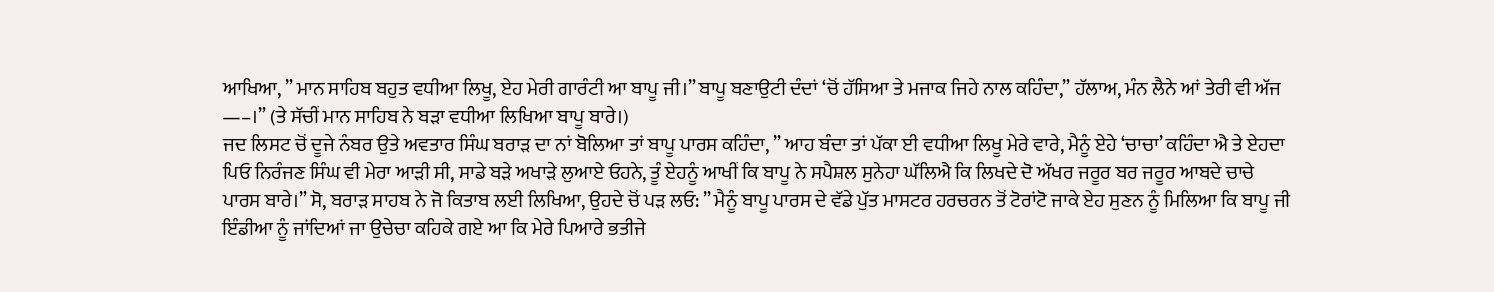ਆਖਿਆ, ” ਮਾਨ ਸਾਹਿਬ ਬਹੁਤ ਵਧੀਆ ਲਿਖੂ, ਏਹ ਮੇਰੀ ਗਾਰੰਟੀ ਆ ਬਾਪੂ ਜੀ।” ਬਾਪੂ ਬਣਾਉਟੀ ਦੰਦਾਂ ‘ਚੋਂ ਹੱਸਿਆ ਤੇ ਮਜਾਕ ਜਿਹੇ ਨਾਲ ਕਹਿੰਦਾ,” ਹੱਲਾਅ, ਮੰਨ ਲੈਨੇ ਆਂ ਤੇਰੀ ਵੀ ਅੱਜ —–।” (ਤੇ ਸੱਚੀਂ ਮਾਨ ਸਾਹਿਬ ਨੇ ਬੜਾ ਵਧੀਆ ਲਿਖਿਆ ਬਾਪੂ ਬਾਰੇ।)
ਜਦ ਲਿਸਟ ਚੋਂ ਦੂਜੇ ਨੰਬਰ ਉਤੇ ਅਵਤਾਰ ਸਿੰਘ ਬਰਾੜ ਦਾ ਨਾਂ ਬੋਲਿਆ ਤਾਂ ਬਾਪੂ ਪਾਰਸ ਕਹਿੰਦਾ, ” ਆਹ ਬੰਦਾ ਤਾਂ ਪੱਕਾ ਈ ਵਧੀਆ ਲਿਖੂ ਮੇਰੇ ਵਾਰੇ, ਮੈਨੂੰ ਏਹੇ ‘ਚਾਚਾ’ ਕਹਿੰਦਾ ਐ ਤੇ ਏਹਦਾ ਪਿਓ ਨਿਰੰਜਣ ਸਿੰਘ ਵੀ ਮੇਰਾ ਆੜੀ ਸੀ, ਸਾਡੇ ਬੜੇ ਅਖਾੜੇ ਲੁਆਏ ਓਹਨੇ, ਤੂੰ ਏਹਨੂੰ ਆਖੀਂ ਕਿ ਬਾਪੂ ਨੇ ਸਪੈਸ਼ਲ ਸੁਨੇਹਾ ਘੱਲਿਐ ਕਿ ਲਿਖਦੇ ਦੋ ਅੱਖਰ ਜਰੂਰ ਬਰ ਜਰੂਰ ਆਬਦੇ ਚਾਚੇ ਪਾਰਸ ਬਾਰੇ।” ਸੋ, ਬਰਾੜ ਸਾਹਬ ਨੇ ਜੋ ਕਿਤਾਬ ਲਈ ਲਿਖਿਆ, ਉਹਦੇ ਚੋਂ ਪੜ ਲਓ: ” ਮੈਨੂੰ ਬਾਪੂ ਪਾਰਸ ਦੇ ਵੱਡੇ ਪੁੱਤ ਮਾਸਟਰ ਹਰਚਰਨ ਤੋਂ ਟੋਰਾਂਟੋ ਜਾਕੇ ਏਹ ਸੁਣਨ ਨੂੰ ਮਿਲਿਆ ਕਿ ਬਾਪੂ ਜੀ ਇੰਡੀਆ ਨੂੰ ਜਾਂਦਿਆਂ ਜਾ ਉਚੇਚਾ ਕਹਿਕੇ ਗਏ ਆ ਕਿ ਮੇਰੇ ਪਿਆਰੇ ਭਤੀਜੇ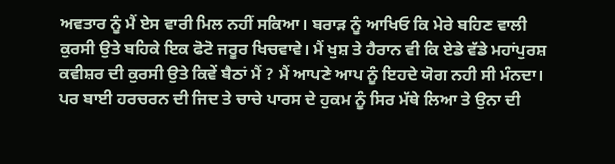ਅਵਤਾਰ ਨੂੰ ਮੈਂ ਏਸ ਵਾਰੀ ਮਿਲ ਨਹੀਂ ਸਕਿਆ। ਬਰਾੜ ਨੂੰ ਆਖਿਓ ਕਿ ਮੇਰੇ ਬਹਿਣ ਵਾਲੀ ਕੁਰਸੀ ਉਤੇ ਬਹਿਕੇ ਇਕ ਫੋਟੋ ਜਰੂਰ ਖਿਚਵਾਵੇ। ਮੈਂ ਖੁਸ਼ ਤੇ ਹੈਰਾਨ ਵੀ ਕਿ ਏਡੇ ਵੱਡੇ ਮਹਾਂਪੁਰਸ਼ ਕਵੀਸ਼ਰ ਦੀ ਕੁਰਸੀ ਉਤੇ ਕਿਵੇਂ ਬੈਠਾਂ ਮੈਂ ? ਮੈਂ ਆਪਣੇ ਆਪ ਨੂੰ ਇਹਦੇ ਯੋਗ ਨਹੀ ਸੀ ਮੰਨਦਾ। ਪਰ ਬਾਈ ਹਰਚਰਨ ਦੀ ਜਿਦ ਤੇ ਚਾਚੇ ਪਾਰਸ ਦੇ ਹੁਕਮ ਨੂੰ ਸਿਰ ਮੱਥੇ ਲਿਆ ਤੇ ਉਨਾ ਦੀ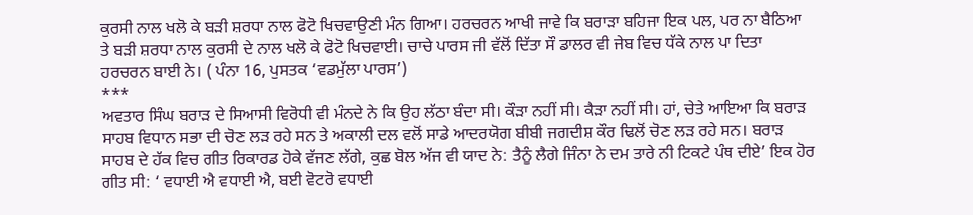ਕੁਰਸੀ ਨਾਲ ਖਲੋ ਕੇ ਬੜੀ ਸ਼ਰਧਾ ਨਾਲ ਫੋਟੋ ਖਿਚਵਾਉਣੀ ਮੰਨ ਗਿਆ। ਹਰਚਰਨ ਆਖੀ ਜਾਵੇ ਕਿ ਬਰਾੜਾ ਬਹਿਜਾ ਇਕ ਪਲ, ਪਰ ਨਾ ਬੈਠਿਆ ਤੇ ਬੜੀ ਸ਼ਰਧਾ ਨਾਲ ਕੁਰਸੀ ਦੇ ਨਾਲ ਖਲੋ ਕੇ ਫੋਟੋ ਖਿਚਵਾਈ। ਚਾਚੇ ਪਾਰਸ ਜੀ ਵੱਲੋਂ ਦਿੱਤਾ ਸੌ ਡਾਲਰ ਵੀ ਜੇਬ ਵਿਚ ਧੱਕੇ ਨਾਲ ਪਾ ਦਿਤਾ ਹਰਚਰਨ ਬਾਈ ਨੇ। ( ਪੰਨਾ 16, ਪੁਸਤਕ ‘ਵਡਮੁੱਲਾ ਪਾਰਸ’)
***
ਅਵਤਾਰ ਸਿੰਘ ਬਰਾੜ ਦੇ ਸਿਆਸੀ ਵਿਰੋਧੀ ਵੀ ਮੰਨਦੇ ਨੇ ਕਿ ਉਹ ਲੱਠਾ ਬੰਦਾ ਸੀ। ਕੌੜਾ ਨਹੀਂ ਸੀ। ਕੈੜਾ ਨਹੀਂ ਸੀ। ਹਾਂ, ਚੇਤੇ ਆਇਆ ਕਿ ਬਰਾੜ ਸਾਹਬ ਵਿਧਾਨ ਸਭਾ ਦੀ ਚੋਣ ਲੜ ਰਹੇ ਸਨ ਤੇ ਅਕਾਲੀ ਦਲ ਵਲੋਂ ਸਾਡੇ ਆਦਰਯੋਗ ਬੀਬੀ ਜਗਦੀਸ਼ ਕੌਰ ਢਿਲੋਂ ਚੋਣ ਲੜ ਰਹੇ ਸਨ। ਬਰਾੜ ਸਾਹਬ ਦੇ ਹੱਕ ਵਿਚ ਗੀਤ ਰਿਕਾਰਡ ਹੋਕੇ ਵੱਜਣ ਲੱਗੇ, ਕੁਛ ਬੋਲ ਅੱਜ ਵੀ ਯਾਦ ਨੇ: ਤੈਨੂੰ ਲੈਗੇ ਜਿੰਨਾ ਨੇ ਦਮ ਤਾਰੇ ਨੀ ਟਿਕਟੇ ਪੰਥ ਦੀਏ’ ਇਕ ਹੋਰ ਗੀਤ ਸੀ: ‘ ਵਧਾਈ ਐ ਵਧਾਈ ਐ, ਬਈ ਵੋਟਰੋ ਵਧਾਈ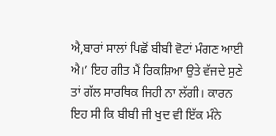ਐ,ਬਾਰਾਂ ਸਾਲਾਂ ਪਿਛੋਂ ਬੀਬੀ ਵੋਟਾਂ ਮੰਗਣ ਆਈ ਐ।’ ਇਹ ਗੀਤ ਮੈਂ ਰਿਕਸ਼ਿਆ ਉਤੇ ਵੱਜਦੇ ਸੁਣੇ ਤਾਂ ਗੱਲ ਸਾਰਥਿਕ ਜਿਹੀ ਨਾ ਲੱਗੀ। ਕਾਰਨ ਇਹ ਸੀ ਕਿ ਬੀਬੀ ਜੀ ਖੁਦ ਵੀ ਇੱਕ ਮੰਨੇ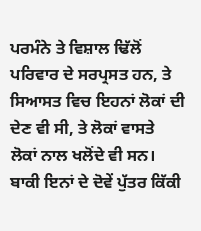ਪਰਮੰਨੇ ਤੇ ਵਿਸ਼ਾਲ ਢਿੱਲੋਂ ਪਰਿਵਾਰ ਦੇ ਸਰਪ੍ਰਸਤ ਹਨ, ਤੇ ਸਿਆਸਤ ਵਿਚ ਇਹਨਾਂ ਲੋਕਾਂ ਦੀ ਦੇਣ ਵੀ ਸੀ, ਤੇ ਲੋਕਾਂ ਵਾਸਤੇ ਲੋਕਾਂ ਨਾਲ ਖਲੋਂਦੇ ਵੀ ਸਨ। ਬਾਕੀ ਇਨਾਂ ਦੇ ਦੋਵੇਂ ਪੁੱਤਰ ਕਿੱਕੀ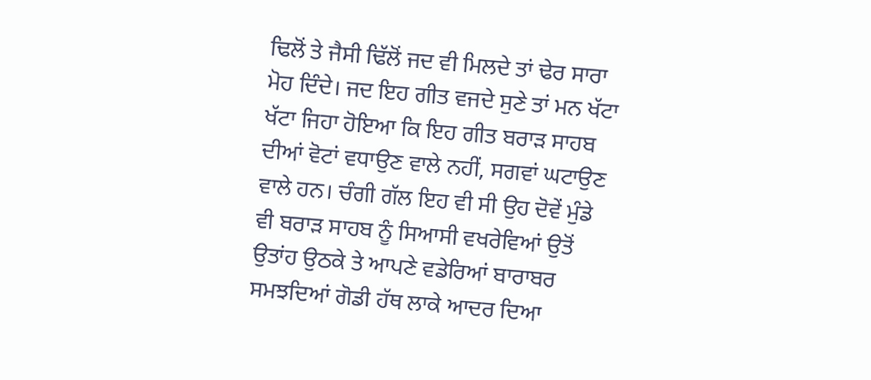ਢਿਲੋਂ ਤੇ ਜੈਸੀ ਢਿੱਲੋਂ ਜਦ ਵੀ ਮਿਲਦੇ ਤਾਂ ਢੇਰ ਸਾਰਾ ਮੋਹ ਦਿੰਦੇ। ਜਦ ਇਹ ਗੀਤ ਵਜਦੇ ਸੁਣੇ ਤਾਂ ਮਨ ਖੱਟਾ ਖੱਟਾ ਜਿਹਾ ਹੋਇਆ ਕਿ ਇਹ ਗੀਤ ਬਰਾੜ ਸਾਹਬ ਦੀਆਂ ਵੋਟਾਂ ਵਧਾਉਣ ਵਾਲੇ ਨਹੀਂ, ਸਗਵਾਂ ਘਟਾਉਣ ਵਾਲੇ ਹਨ। ਚੰਗੀ ਗੱਲ ਇਹ ਵੀ ਸੀ ਉਹ ਦੋਵੇਂ ਮੁੰਡੇ ਵੀ ਬਰਾੜ ਸਾਹਬ ਨੂੰ ਸਿਆਸੀ ਵਖਰੇਵਿਆਂ ਉਤੋਂ ਉਤਾਂਹ ਉਠਕੇ ਤੇ ਆਪਣੇ ਵਡੇਰਿਆਂ ਬਾਰਾਬਰ ਸਮਝਦਿਆਂ ਗੋਡੀ ਹੱਥ ਲਾਕੇ ਆਦਰ ਦਿਆ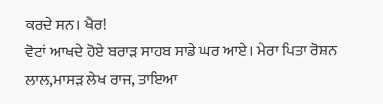ਕਰਦੇ ਸਨ। ਖੈਰ!
ਵੋਟਾਂ ਆਖਦੇ ਹੋਏ ਬਰਾੜ ਸਾਹਬ ਸਾਡੇ ਘਰ ਆਏ। ਮੇਰਾ ਪਿਤਾ ਰੋਸ਼ਨ ਲਾਲ,ਮਾਸੜ ਲੇਖ ਰਾਜ, ਤਾਇਆ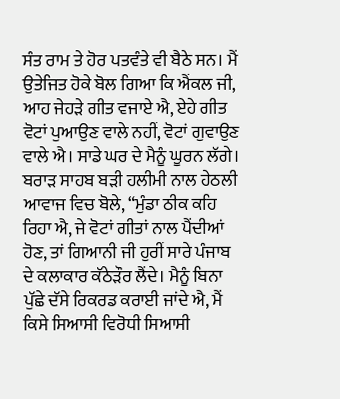ਸੰਤ ਰਾਮ ਤੇ ਹੋਰ ਪਤਵੰਤੇ ਵੀ ਬੈਠੇ ਸਨ। ਮੈਂ ਉਤੇਜਿਤ ਹੋਕੇ ਬੋਲ ਗਿਆ ਕਿ ਐਂਕਲ ਜੀ, ਆਹ ਜੇਹੜੇ ਗੀਤ ਵਜਾਏ ਐ, ਏਹੇ ਗੀਤ ਵੋਟਾਂ ਪੁਆਉਣ ਵਾਲੇ ਨਹੀਂ, ਵੋਟਾਂ ਗੁਵਾਉਣ ਵਾਲੇ ਐ। ਸਾਡੇ ਘਰ ਦੇ ਮੈਨੂੰ ਘੂਰਨ ਲੱਗੇ। ਬਰਾੜ ਸਾਹਬ ਬੜੀ ਹਲੀਮੀ ਨਾਲ ਹੇਠਲੀ ਆਵਾਜ ਵਿਚ ਬੋਲੇ, “ਮੁੰਡਾ ਠੀਕ ਕਹਿ ਰਿਹਾ ਐ, ਜੇ ਵੋਟਾਂ ਗੀਤਾਂ ਨਾਲ ਪੈਂਦੀਆਂ ਹੋਣ, ਤਾਂ ਗਿਆਨੀ ਜੀ ਹੁਰੀਂ ਸਾਰੇ ਪੰਜਾਬ ਦੇ ਕਲਾਕਾਰ ਕੱਠੇੜੌਰ ਲੈਂਦੇ। ਮੈਨੂੰ ਬਿਨਾ ਪੁੱਛੇ ਦੱਸੇ ਰਿਕਰਡ ਕਰਾਈ ਜਾਂਦੇ ਐ, ਮੈਂ ਕਿਸੇ ਸਿਆਸੀ ਵਿਰੋਧੀ ਸਿਆਸੀ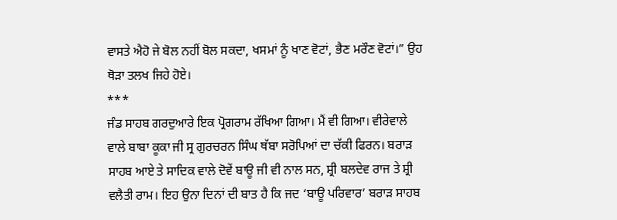ਵਾਸਤੇ ਐਹੋ ਜੇ ਬੋਲ ਨਹੀਂ ਬੋਲ ਸਕਦਾ, ਖਸਮਾਂ ਨੂੰ ਖਾਣ ਵੋਟਾਂ, ਭੈਣ ਮਰੌਣ ਵੋਟਾਂ।” ਉਹ ਥੋੜਾ ਤਲਖ ਜਿਹੇ ਹੋਏ।
***
ਜੰਡ ਸਾਹਬ ਗਰਦੁਆਰੇ ਇਕ ਪ੍ਰੋਗਰਾਮ ਰੱਖਿਆ ਗਿਆ। ਮੈਂ ਵੀ ਗਿਆ। ਵੀਰੇਵਾਲੇ ਵਾਲੇ ਬਾਬਾ ਕੂਕਾ ਜੀ ਸ੍ਰ ਗੁਰਚਰਨ ਸਿੰਘ ਥੱਬਾ ਸਰੋਪਿਆਂ ਦਾ ਚੱਕੀ ਫਿਰਨ। ਬਰਾੜ ਸਾਹਬ ਆਏ ਤੇ ਸਾਦਿਕ ਵਾਲੇ ਦੋਵੇਂ ਬਾਊ ਜੀ ਵੀ ਨਾਲ ਸਨ, ਸ਼੍ਰੀ ਬਲਦੇਵ ਰਾਜ ਤੇ ਸ਼੍ਰੀ ਵਲੈਤੀ ਰਾਮ। ਇਹ ਉਨਾ ਦਿਨਾਂ ਦੀ ਬਾਤ ਹੈ ਕਿ ਜਦ ‘ਬਾਊ ਪਰਿਵਾਰ’ ਬਰਾੜ ਸਾਹਬ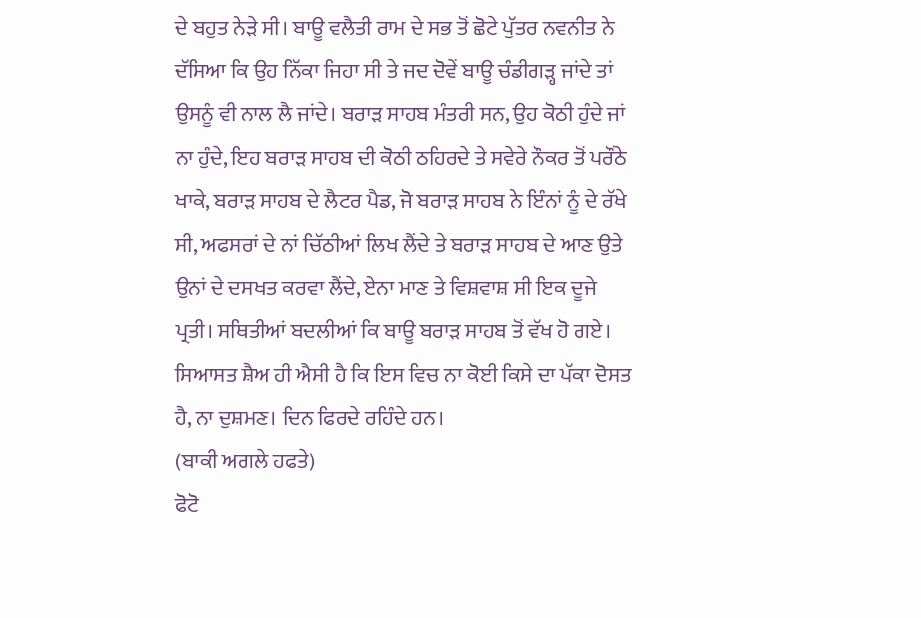ਦੇ ਬਹੁਤ ਨੇੜੇ ਸੀ। ਬਾਊ ਵਲੈਤੀ ਰਾਮ ਦੇ ਸਭ ਤੋਂ ਛੋਟੇ ਪੁੱਤਰ ਨਵਨੀਤ ਨੇ ਦੱਸਿਆ ਕਿ ਉਹ ਨਿੱਕਾ ਜਿਹਾ ਸੀ ਤੇ ਜਦ ਦੋਵੇਂ ਬਾਊ ਚੰਡੀਗੜ੍ਹ ਜਾਂਦੇ ਤਾਂ ਉਸਨੂੰ ਵੀ ਨਾਲ ਲੈ ਜਾਂਦੇ। ਬਰਾੜ ਸਾਹਬ ਮੰਤਰੀ ਸਨ, ਉਹ ਕੋਠੀ ਹੁੰਦੇ ਜਾਂ ਨਾ ਹੁੰਦੇ, ਇਹ ਬਰਾੜ ਸਾਹਬ ਦੀ ਕੋਠੀ ਠਹਿਰਦੇ ਤੇ ਸਵੇਰੇ ਨੌਕਰ ਤੋਂ ਪਰੌਂਠੇ ਖਾਕੇ, ਬਰਾੜ ਸਾਹਬ ਦੇ ਲੈਟਰ ਪੈਡ, ਜੋ ਬਰਾੜ ਸਾਹਬ ਨੇ ਇੰਨਾਂ ਨੂੰ ਦੇ ਰੱਖੇ ਸੀ, ਅਫਸਰਾਂ ਦੇ ਨਾਂ ਚਿੱਠੀਆਂ ਲਿਖ ਲੈਂਦੇ ਤੇ ਬਰਾੜ ਸਾਹਬ ਦੇ ਆਣ ਉਤੇ ਉਨਾਂ ਦੇ ਦਸਖਤ ਕਰਵਾ ਲੈਂਦੇ, ਏਨਾ ਮਾਣ ਤੇ ਵਿਸ਼ਵਾਸ਼ ਸੀ ਇਕ ਦੂਜੇ ਪ੍ਰਤੀ। ਸਥਿਤੀਆਂ ਬਦਲੀਆਂ ਕਿ ਬਾਊ ਬਰਾੜ ਸਾਹਬ ਤੋਂ ਵੱਖ ਹੋ ਗਏ। ਸਿਆਸਤ ਸ਼ੈਅ ਹੀ ਐਸੀ ਹੈ ਕਿ ਇਸ ਵਿਚ ਨਾ ਕੋਈ ਕਿਸੇ ਦਾ ਪੱਕਾ ਦੋਸਤ ਹੈ, ਨਾ ਦੁਸ਼ਮਣ। ਦਿਨ ਫਿਰਦੇ ਰਹਿੰਦੇ ਹਨ।
(ਬਾਕੀ ਅਗਲੇ ਹਫਤੇ)
ਫੋਟੋ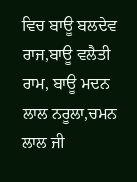ਵਿਚ ਬਾਊ ਬਲਦੇਵ ਰਾਜ,ਬਾਊ ਵਲੈਤੀ ਰਾਮ, ਬਾਊ ਮਦਨ ਲਾਲ ਨਰੂਲਾ,ਚਮਨ ਲਾਲ ਜੀ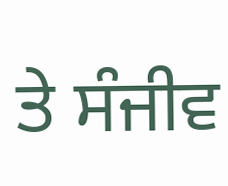ਤੇ ਸੰਜੀਵ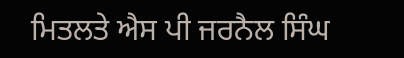ਮਿਤਲਤੇ ਐਸ ਪੀ ਜਰਨੈਲ ਸਿੰਘ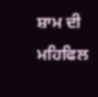ਸ਼ਾਮ ਦੀ ਮਹਿਫਿਲ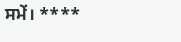ਸਮੇਂ। ****